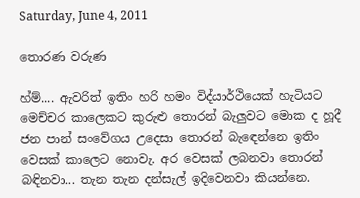Saturday, June 4, 2011

තොරණ වරුණ

හ්ම්.... ඇවරිත් ඉතිං හරි හමං විද්යාර්ථියෙක් හැටියට මෙච්චර කාලෙකට කුරුළු තොරන් බැලුවට මොක ද හූදී ජන පාන් සංවේගය උදෙසා තොරන් බැ‍ඳෙන්නෙ ඉතිං වෙසක් කාලෙට නොවැ. අර වෙසක් ලබනවා තොරන් බඳිනවා... තැන තැන දන්සැල් ඉදිවෙනවා කියන්නෙ.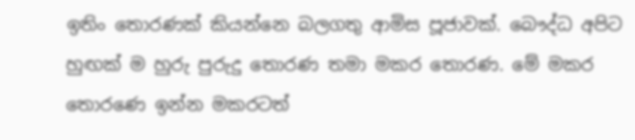ඉතිං තොරණක් කියන්නෙ බලගතු ආමිස පූජාවක්. බෞද්ධ අපිට හුඟක් ම හුරු පුරුදු තොරණ තමා මකර තොරණ. මේ මකර තොරණෙ ඉන්න මකරටත්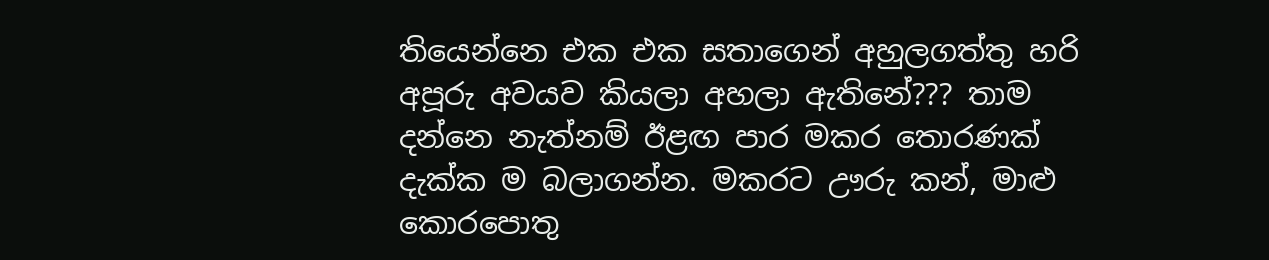තියෙන්නෙ එක එක සතාගෙන් අහුලගත්තු හරි අපූරු අවයව කියලා අහලා ඇතිනේ??? තාම දන්නෙ නැත්නම් ඊළඟ පාර මකර තොරණක් දැක්ක ම බලාගන්න. මකරට ඌරු කන්, මාළු කොරපොතු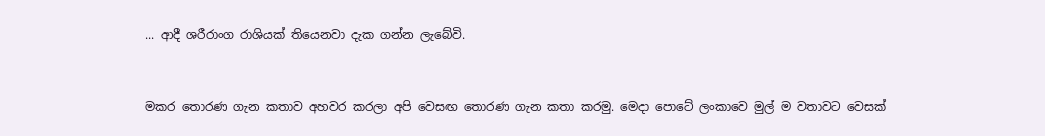... ආදී ශරීරාංග රාශියක් තියෙනවා දැක ගන්න ලැබේවි.


මකර තොරණ ගැන කතාව අහවර කරලා අපි වෙසඟ තොරණ ගැන කතා කරමු. මෙදා පොටේ ලංකාවෙ මුල් ම වතාවට වෙසක්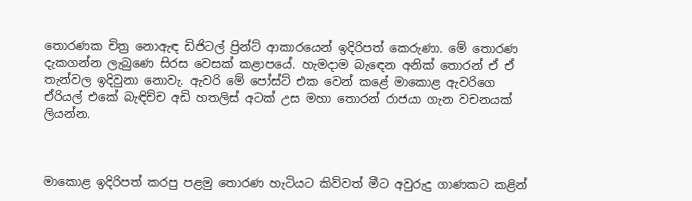තොරණක චිත්‍ර නොඇඳ ඩිජිටල් ප්‍රින්ට් ආකාරයෙන් ඉදිරිපත් කෙරුණා. මේ තොරණ දැකගන්න ලැබුණෙ සිරස වෙසක් කළාපයේ. හැමදාම බැ‍ඳෙන අනික් තොරන් ඒ ඒ තැන්වල ඉදිවුනා නොවැ. ඇවරි මේ පෝස්ට් එක වෙන් කළේ මාකොළ ඇවරිගෙ ඒරියල් එකේ බැඳිච්ච අඩි හතලිස් අටක් උස මහා තොරන් රාජයා ගැන වචනයක් ලියන්න.



මාකොළ ඉදිරිපත් කරපු පළමු තොරණ හැටියට ‍කිව්වත් මීට අවුරුදු ගාණකට කළින්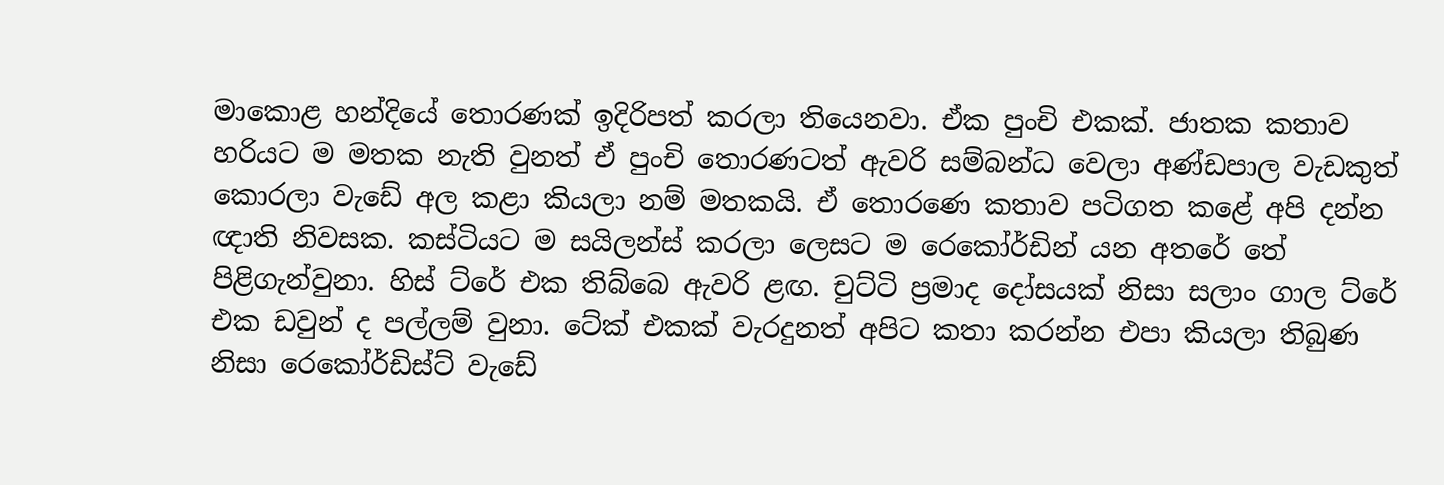මාකොළ හන්දියේ තොරණක් ඉදිරිපත් කරලා තියෙනවා. ඒක පුංචි එකක්. ජාතක කතාව හරියට ම මතක නැති වුනත් ඒ පුංචි තොරණටත් ඇවරි සම්බන්ධ වෙලා අණ්ඩපාල වැඩකුත් කොරලා වැඩේ අල කළා කියලා නම් මතකයි. ඒ තොරණෙ කතාව පටිගත කළේ අපි දන්න ඥාති නිවසක. කස්ටියට ම සයිලන්ස් කරලා ලෙසට ම රෙකෝර්ඩින් යන අතරේ තේ පිළිගැන්වුනා. හිස් ‍ට්රේ එක තිබ්බෙ ඇවරි ළඟ. චුට්ටි ප්‍රමාද දෝසයක් නිසා සලාං ගාල ට්රේ එක ඩවුන් ද පල්ලම් වුනා. ටේක් එකක් වැරදුනත් අපිට කතා කරන්න එපා කියලා තිබුණ නිසා රෙකෝර්ඩිස්ට් වැඩේ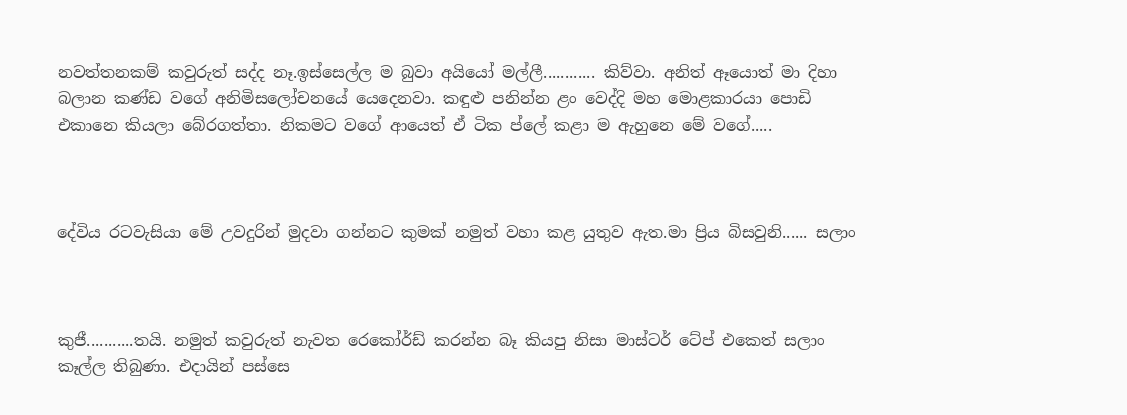නවත්තනකම් කවුරුත් සද්ද නෑ.ඉස්සෙල්ල ම බුවා අයියෝ මල්ලී............ කිව්වා. අනිත් ඈයො‍ත් මා දිහා බලාන කණ්ඩ වගේ අනිමිසලෝචනයේ යෙදෙනවා. කඳුළු පනින්න ළං වෙද්දි මහ මොළකාරයා පොඩි එකානෙ කියලා බේරගත්තා. නිකමට වගේ ආයෙත් ඒ ටික ප්ලේ කළා ම ඇහුනෙ මේ වගේ.....



දේවිය රටවැසියා මේ උවදුරින් මුදවා ගන්නට කුමක් නමුත් වහා කළ යුතුව ඇත.මා ප්‍රිය බිසවුනි...... සලාං



කුජී...........තයි. නමුත් කවුරුත් නැවත රෙකෝර්ඩ් කරන්න බෑ කියපු නිසා මාස්ටර් ටේප් එකෙත් සලාං කෑල්ල තිබුණා. එදායින් පස්සෙ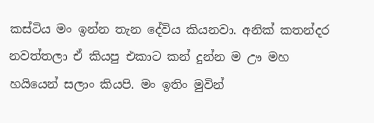කස්ටිය මං ඉන්න තැන දේවිය කියනවා. අනික් කතන්දර නවත්තලා ඒ කියපු එකාට කන් දුන්න ම ඌ මහ හයියෙන් සලාං කියපි. මං ඉතිං මුවින්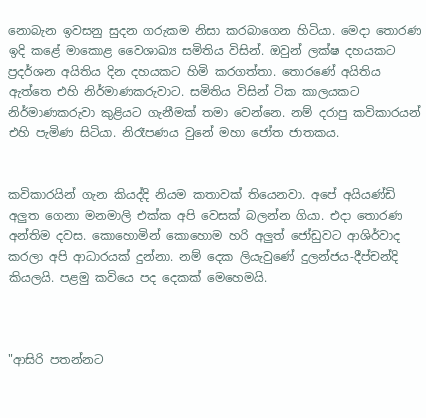නොබැන ඉවසනු සුදන ගරුකම නිසා කරබාගෙන හිටියා. මෙදා තොරණ ඉදි කළේ මාකොළ වෛශාඛ්‍ය සමිතිය විසින්. ඔවුන් ලක්ෂ දහයකට ප්‍රදර්ශන අයිතිය දින දහයකට හිමි කරගත්තා. තොරණේ අයිතිය ඇත්තෙ එහි නිර්මාණකරුවාට. සමිතිය විසින් ටික කාලයකට නිර්මාණකරුවා කුළියට ගැනීමක් තමා වෙන්නෙ. නම් දරාපු කවිකාරයන් එහි පැමිණ සිටියා. නිරෑපණය වුනේ මහා ජෝත ජාතකය.


කවිකාරයින් ගැන කියද්දි නියම කතාවක් තියෙනවා. අපේ අයියණ්ඩි අලුත ගෙනා මනමාලි එක්ක අපි වෙසක් බලන්න ගියා. එදා තොරණ අන්තිම දවස. කොහොමින් කොහොම හරි අලුත් ජෝඩුවට ආශිර්වාද කරලා අපි ආධාරයක් දුන්නා. නම් දෙක ලියැවුණේ දුලන්ජය-දීප්චන්දි කියලයි. පළමු කවියෙ පද දෙකක් මෙහෙමයි.



"ආසිරි පතන්නට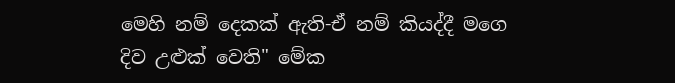මෙහි නම් දෙකක් ඇති-ඒ නම් කියද්දී මගෙ දිව උළුක් වෙති" මේක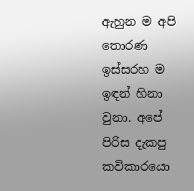ඇහුන ම අපි තොරණ ඉස්සරහ ම ඉඳන් හිනා වුනා. අපේ පිරිස දැකපු කවිකාරයො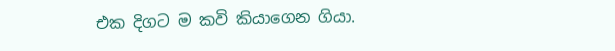එක දිගට ම කවි කියාගෙන ගියා.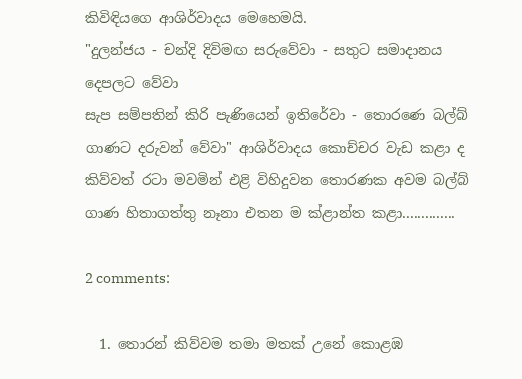කිවිඳියගෙ ආශිර්වාදය මෙහෙමයි.
"දුලන්ජය - චන්දි දිවිමඟ සරුවේවා - සතුට සමාදානය දෙපලට වේවා
සැප සම්පතින් කිරි පැණියෙන් ඉතිරේවා - තොරණෙ බල්බ් ගාණට දරුවන් වේවා" ආශිර්වාදය කොච්චර වැඩ කළා ද කිව්වත් රටා මවමින් එළි විහිදුවන තොරණක අවම බල්බ් ගාණ හිතාගත්තු නෑනා එතන ම ක්ළාන්ත කළා..............

2 comments:

  1. තොරන් කිව්වම තමා මතක් උනේ කොළඹ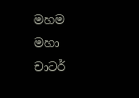මහම මහා චාටර්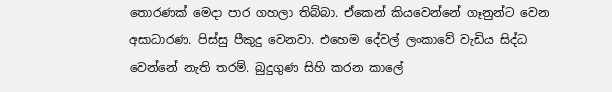තොරණක් මෙදා පාර ගහලා තිබ්බා. ඒකෙන් කියවෙන්නේ ගෑනුන්ට වෙන අසාධාරණ. පිස්සු පීකුදු වෙනවා. එහෙම දේවල් ලංකාවේ වැඩිය සිද්ධ වෙන්නේ නැති තරම්. බුදුගුණ සිහි කරන කාලේ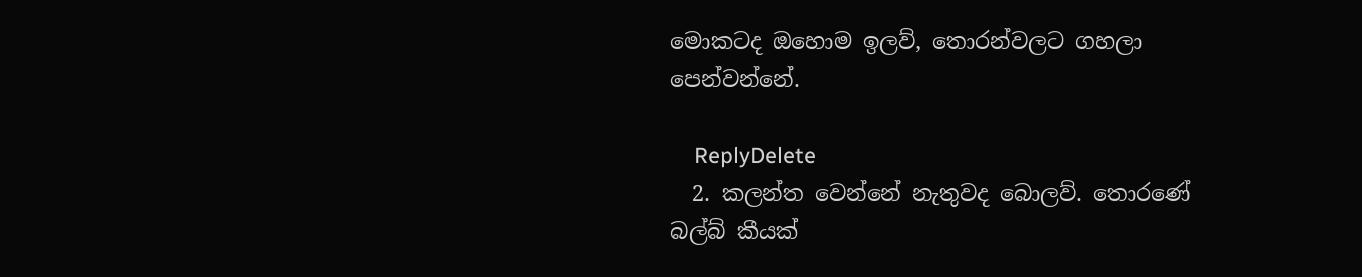මොකටද ඔහොම ඉලව්, තොරන්වලට ගහලා පෙන්වන්නේ.

    ReplyDelete
  2. කලන්ත වෙන්නේ නැතුවද බොලව්. තොරණේ බල්බ් කීයක්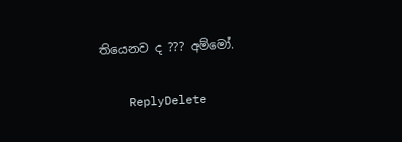තියෙනව ද ??? අම්මෝ.

    ReplyDelete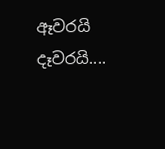ඈවරයි දෑවරයි....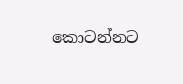කොටන්නට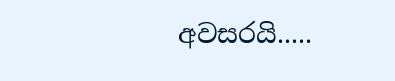අවසරයි.....